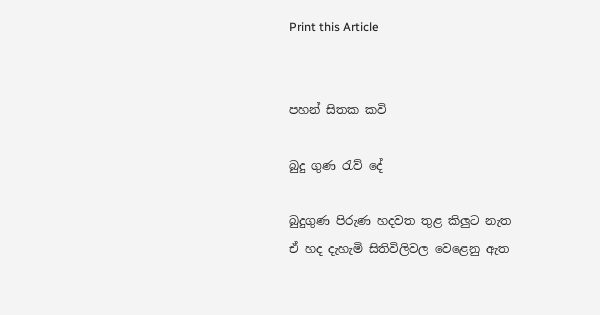Print this Article


පහන් සිතක කවි

බුදු ගුණ රැව් දේ

බුදුගුණ පිරුණ හදවත තුළ කිලුට නැත
ඒ හද දැහැමි සිතිවිලිවල වෙළෙනු ඇත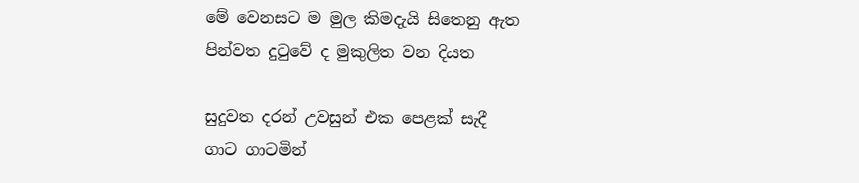මේ වෙනසට ම මුල කිමදැයි සිතෙනු ඇත
පින්වත දුටුවේ ද මුකුලිත වන දියත

සුදුවත දරන් උවසුන් එක පෙළක් සැදී
ගාට ගාටමින්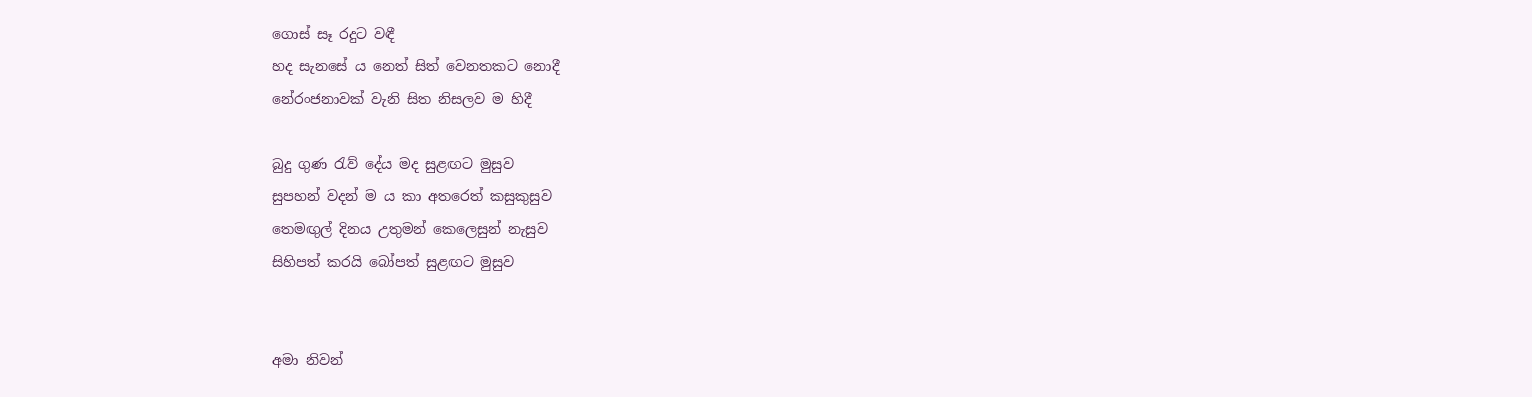ගොස් සෑ රදුට වඳී
හද සැනසේ ය නෙත් සිත් වෙනතකට නොදී
නේරංජනාවක් වැනි සිත නිසලව ම හිදී

බුදු ගුණ රැව් දේය මද සුළඟට මුසුව
සුපහන් වදන් ම ය කා අතරෙත් කසුකුසුව
තෙමඟුල් දිනය උතුමන් කෙලෙසුන් නැසුව
සිහිපත් කරයි බෝපත් සුළඟට මුසුව


අමා නිවන්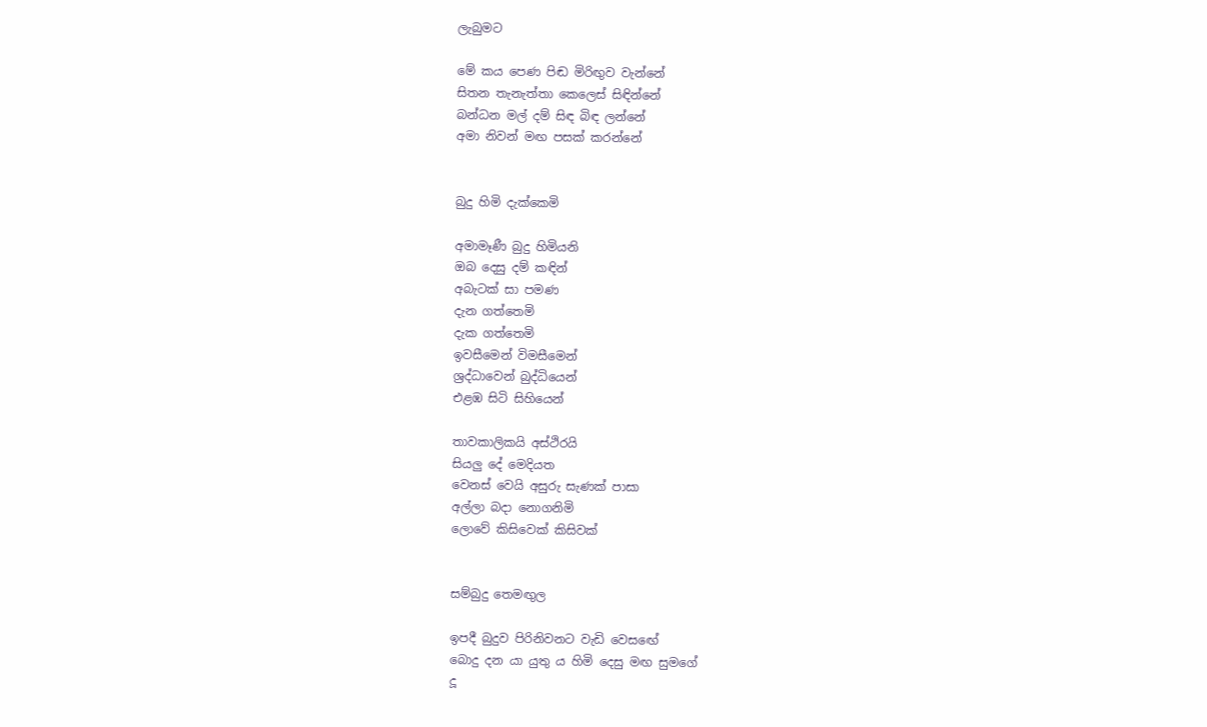ලැබුමට

මේ කය පෙණ පිඬ මිරිඟුව වැන්නේ
සිතන තැනැත්තා කෙලෙස් සිඳින්නේ
බන්ධන මල් දම් සිඳ බිඳ ලන්නේ
අමා නිවන් මඟ පසක් කරන්නේ


බුදු හිමි දැක්කෙමි

අමාමෑණී බුදු හිමියනි
ඔබ දෙසු දම් කඳින්
අබැටක් සා පමණ
දැන ගත්තෙමි
දැක ගත්තෙමි
ඉවසීමෙන් විමසීමෙන්
ශ්‍රද්ධාවෙන් බුද්ධියෙන්
එළඹ සිටි සිහියෙන්

තාවකාලිකයි අස්ථිරයි
සියලු දේ මෙදියත
වෙනස් වෙයි අසුරු සැණක් පාසා
අල්ලා බදා නොගනිමි
ලොවේ කිසිවෙක් කිසිවක්


සම්බුදු තෙමඟුල

ඉපදී බුදුව පිරිනිවනට වැඩි වෙසඟේ
බොදු දන යා යුතු ය හිමි දෙසු මඟ සුමගේ
දූ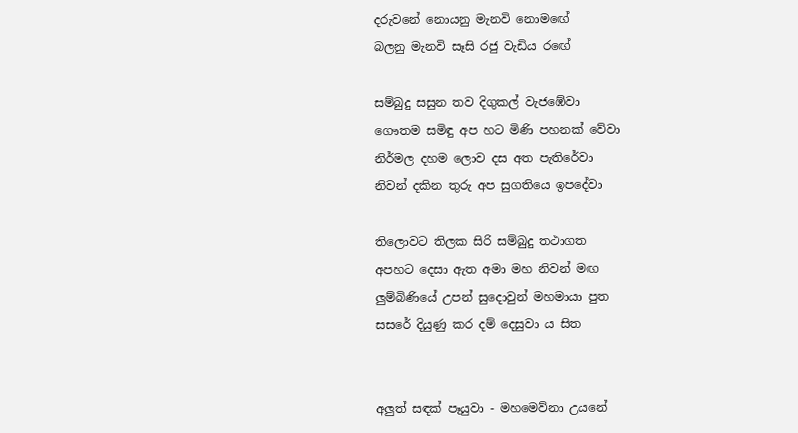දරුවනේ නොයනු මැනවි නොමඟේ
බලනු මැනවි සෑසි රජු වැඩිය රඟේ

සම්බුදු සසුන තව දිගුකල් වැජඹේවා
ගෞතම සමිඳු අප හට මිණි පහනක් වේවා
නිර්මල දහම ලොව දස අත පැතිරේවා
නිවන් දකින තුරු අප සුගතියෙ ඉපදේවා

තිලොවට තිලක සිරි සම්බුදු තථාගත
අපහට දෙසා ඇත අමා මහ නිවන් මඟ
ලුම්බිණියේ උපන් සුදොවුන් මහමායා පුත
සසරේ දියුණු කර දම් දෙසුවා ය සිත


අලුත් සඳක් පෑයුවා - මහමෙව්නා උයනේ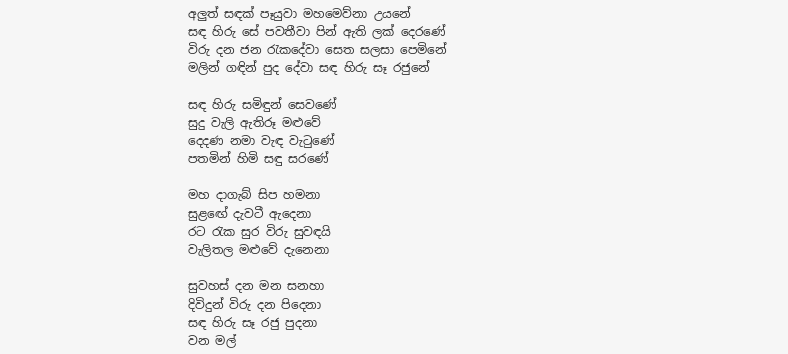අලුත් සඳක් පෑයුවා මහමෙව්නා උයනේ
සඳ හිරු සේ පවතීවා පින් ඇති ලක් දෙරණේ
විරු දන ජන රැකදේවා සෙත සලසා පෙමිනේ
මලින් ගඳින් පුද දේවා සඳ හිරු සෑ රජුනේ

සඳ හිරු සමිඳුන් සෙවණේ
සුදු වැලි ඇතිරූ මළුවේ
දෙදණ නමා වැඳ වැටුණේ
පතමින් හිමි සඳු සරණේ

මහ දාගැබ් සිප හමනා
සුළඟේ දැවටී ඇදෙනා
රට රැක සුර විරු සුවඳයි
වැලිතල මළුවේ දැනෙනා

සුවහස් දන මන සනහා
දිවිදුන් විරු දන පිදෙනා
සඳ හිරු සෑ රජු පුදනා
වන මල්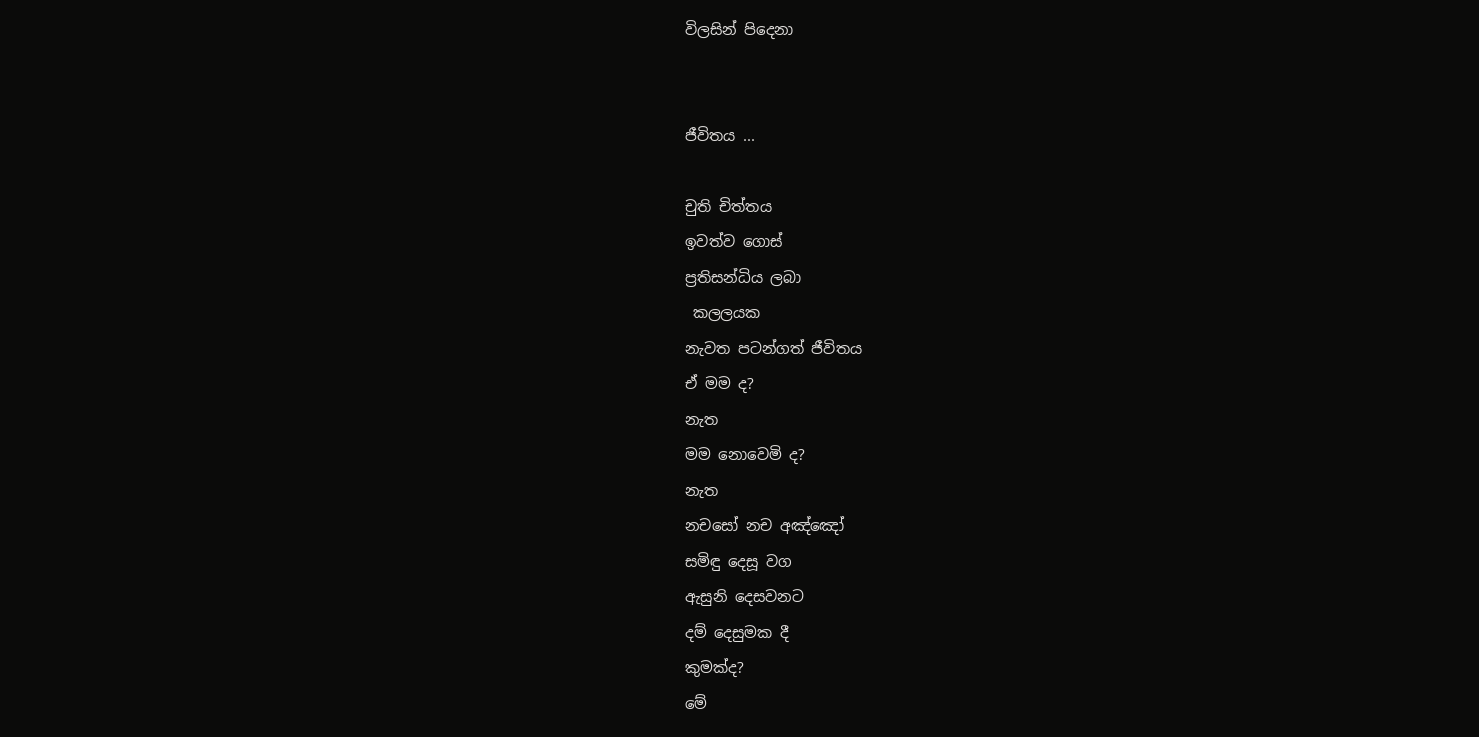විලසින් පිදෙනා


ජීවිතය ...

චුති චිත්තය
ඉවත්ව ගොස්
ප්‍රතිසන්ධිය ලබා
 කලලයක
නැවත පටන්ගත් ජීවිතය
ඒ මම ද?
නැත
මම නොවෙමි ද?
නැත
නචසෝ නච අඤ්ඤෝ
සමිඳු දෙසූ වග
ඇසුනි දෙසවනට
දම් දෙසුමක දී
කුමක්ද?
මේ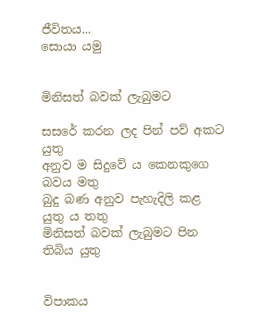ජීවිතය...
සොයා යමු


මිනිසත් බවක් ලැබුමට

සසරේ කරන ලද පින් පව් අකට යුතු
අනුව ම සිදුවේ ය කෙනකුගෙ බවය මතු
බුදු බණ අනුව පැහැදිලි කළ යුතු ය තතු
මිනිසත් බවක් ලැබුමට පින තිබිය යුතු


විපාකය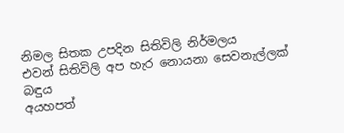නිමල සිතක උපදින සිතිවිලි නිර්මලය
එවන් සිතිවිලි අප හැර නොයනා සෙවනැල්ලක් බඳුය
අයහපත්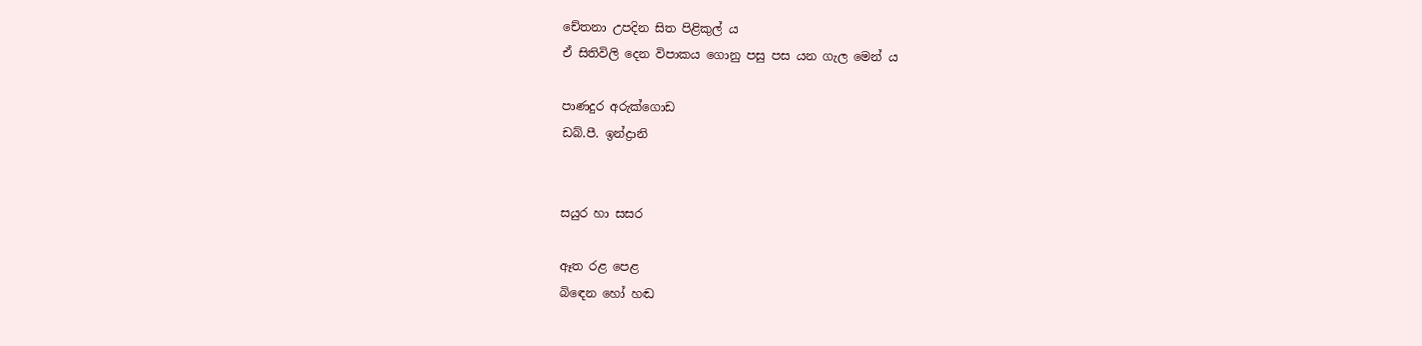චේතනා උපදින සිත පිළිකුල් ය
ඒ සිතිවිලි දෙන විපාකය ගොනු පසු පස යන ගැල මෙන් ය

පාණදුර අරුක්ගොඩ
ඩබ්.පී. ඉන්ද්‍රානි


සයුර හා සසර

ඈත රළ පෙළ
බිඳෙන හෝ හඬ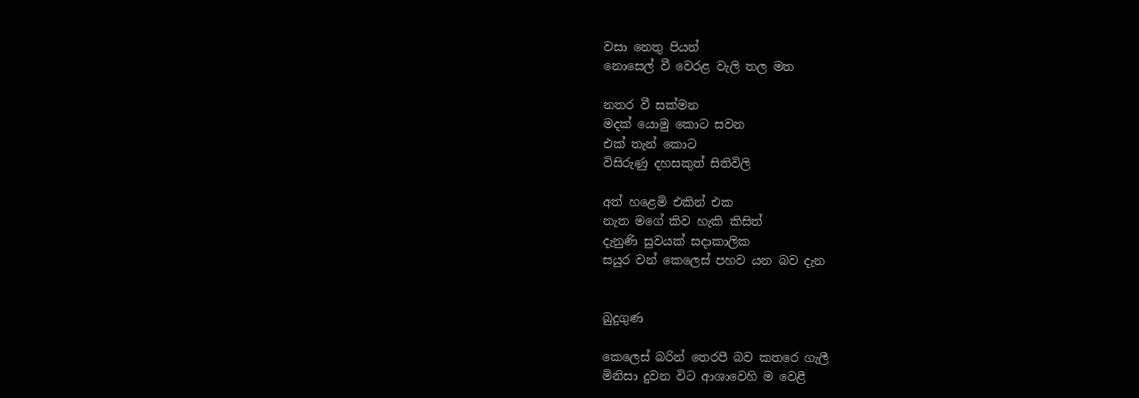වසා නෙතු පියන්
නොසෙල් වී වෙරළ වැලි තල මත

නතර වී සක්මන
මදක් යොමු කොට සවන
එක් තැන් කොට
විසිරුණු දහසකුත් සිතිවිලි

අත් හළෙමි එකින් එක
නැත මගේ කිව හැකි කිසිත්
දැනුණි සුවයක් සදාකාලික
සයුර වන් කෙලෙස් පහව යන බව දැන


බුදුගුණ

කෙලෙස් බරින් තෙරපී බව කතරෙ ගැලී
මිනිසා දුවන විට ආශාවෙහි ම වෙළී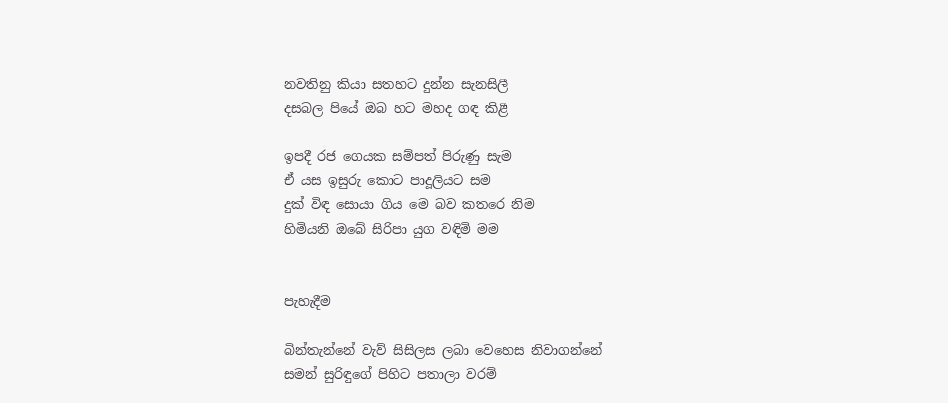නවතිනු කියා සතහට දුන්න සැනසිලී
දසබල පියේ ඔබ හට මහද ගඳ කිළී

ඉපදී රජ ගෙයක සම්පත් පිරුණු සැම
ඒ යස ඉසුරු කොට පාදූලියට සම
දුක් විඳ සොයා ගිය මෙ බව කතරෙ නිම
හිමියනි ඔබේ සිරිපා යුග වඳිමි මම


පැහැදීම

බින්තැන්නේ වැව් සිසිලස ලබා වෙහෙස නිවාගන්නේ
සමන් සුරිඳුගේ පිහිට පතාලා වරම්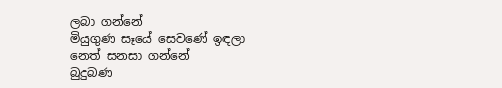ලබා ගන්නේ
මියුගුණ සෑයේ සෙවණේ ඉඳලා නෙත් සනසා ගන්නේ
බුදුබණ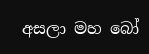අසලා මහ බෝ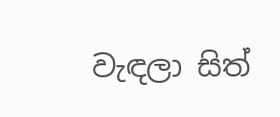වැඳලා සිත්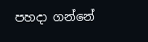පහදා ගන්නේ